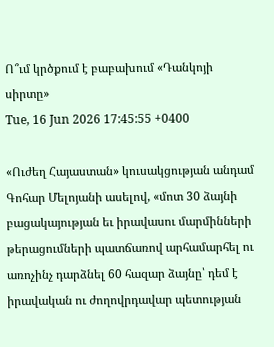Ո՞ւմ կրծքում է բաբախում «Դանկոյի սիրտը»
Tue, 16 Jun 2026 17:45:55 +0400

«Ուժեղ Հայաստան» կուսակցության անդամ Գոհար Մելոյանի ասելով, «մոտ 30 ձայնի բացակայության եւ իրավասու մարմինների թերացումների պատճառով արհամարհել ու առոչինչ դարձնել 60 հազար ձայնը՝ դեմ է իրավական ու ժողովրդավար պետության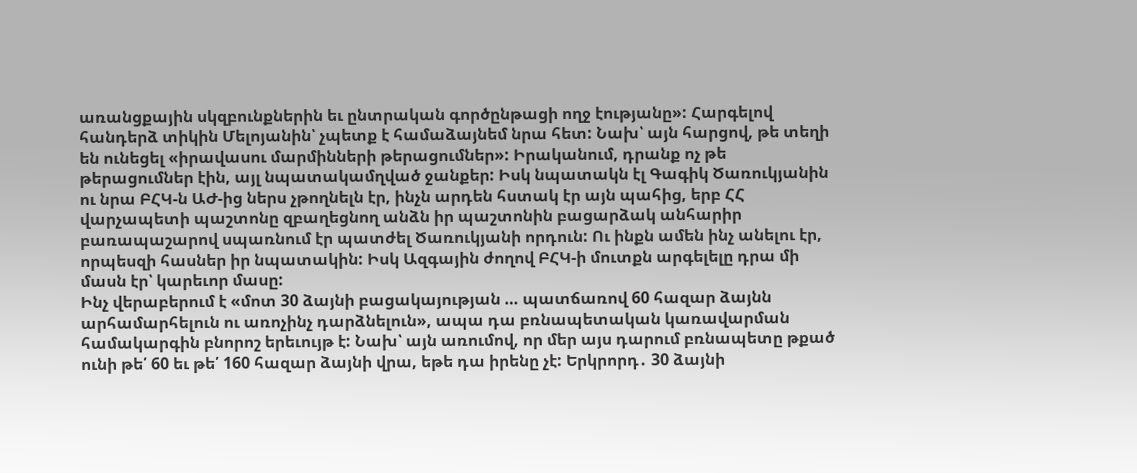առանցքային սկզբունքներին եւ ընտրական գործընթացի ողջ էությանը»: Հարգելով հանդերձ տիկին Մելոյանին՝ չպետք է համաձայնեմ նրա հետ: Նախ՝ այն հարցով, թե տեղի են ունեցել «իրավասու մարմինների թերացումներ»: Իրականում, դրանք ոչ թե թերացումներ էին, այլ նպատակամղված ջանքեր: Իսկ նպատակն էլ Գագիկ Ծառուկյանին ու նրա ԲՀԿ-ն ԱԺ-ից ներս չթողնելն էր, ինչն արդեն հստակ էր այն պահից, երբ ՀՀ վարչապետի պաշտոնը զբաղեցնող անձն իր պաշտոնին բացարձակ անհարիր բառապաշարով սպառնում էր պատժել Ծառուկյանի որդուն: Ու ինքն ամեն ինչ անելու էր, որպեսզի հասներ իր նպատակին: Իսկ Ազգային ժողով ԲՀԿ-ի մուտքն արգելելը դրա մի մասն էր՝ կարեւոր մասը:
Ինչ վերաբերում է «մոտ 30 ձայնի բացակայության … պատճառով 60 հազար ձայնն արհամարհելուն ու առոչինչ դարձնելուն», ապա դա բռնապետական կառավարման համակարգին բնորոշ երեւույթ է: Նախ՝ այն առումով, որ մեր այս դարում բռնապետը թքած ունի թե՛ 60 եւ թե՛ 160 հազար ձայնի վրա, եթե դա իրենը չէ: Երկրորդ․ 30 ձայնի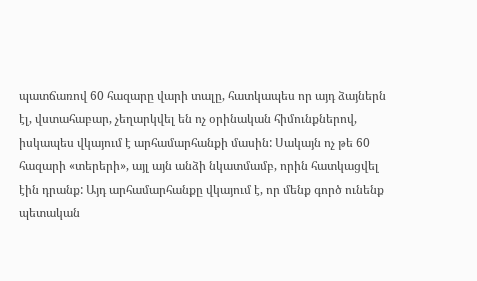պատճառով 60 հազարը վարի տալը, հատկապես որ այդ ձայներն էլ, վստահաբար, չեղարկվել են ոչ օրինական հիմունքներով, իսկապես վկայում է արհամարհանքի մասին: Սակայն ոչ թե 60 հազարի «տերերի», այլ այն անձի նկատմամբ, որին հատկացվել էին դրանք: Այդ արհամարհանքը վկայում է, որ մենք գործ ունենք պետական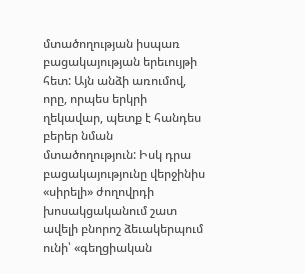մտածողության իսպառ բացակայության երեւույթի հետ: Այն անձի առումով, որը, որպես երկրի ղեկավար, պետք է հանդես բերեր նման մտածողություն: Իսկ դրա բացակայությունը վերջինիս «սիրելի» ժողովրդի խոսակցականում շատ ավելի բնորոշ ձեւակերպում ունի՝ «գեղցիական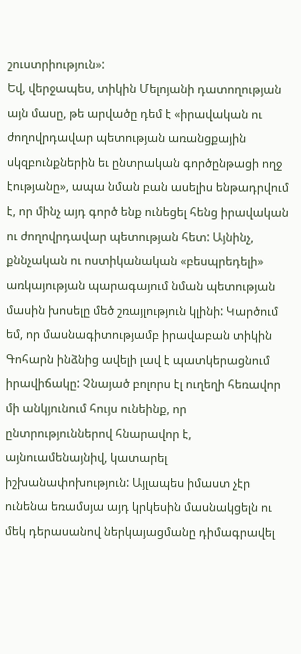շուստրիություն»:
Եվ, վերջապես, տիկին Մելոյանի դատողության այն մասը, թե արվածը դեմ է «իրավական ու ժողովրդավար պետության առանցքային սկզբունքներին եւ ընտրական գործընթացի ողջ էությանը», ապա նման բան ասելիս ենթադրվում է, որ մինչ այդ գործ ենք ունեցել հենց իրավական ու ժողովրդավար պետության հետ: Այնինչ, քննչական ու ոստիկանական «բեսպրեդելի» առկայության պարագայում նման պետության մասին խոսելը մեծ շռայլություն կլինի: Կարծում եմ, որ մասնագիտությամբ իրավաբան տիկին Գոհարն ինձնից ավելի լավ է պատկերացնում իրավիճակը: Չնայած բոլորս էլ ուղեղի հեռավոր մի անկյունում հույս ունեինք, որ ընտրություններով հնարավոր է, այնուամենայնիվ, կատարել իշխանափոխություն: Այլապես իմաստ չէր ունենա եռամսյա այդ կրկեսին մասնակցելն ու մեկ դերասանով ներկայացմանը դիմագրավել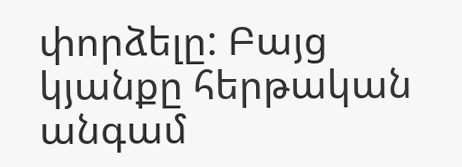փորձելը: Բայց կյանքը հերթական անգամ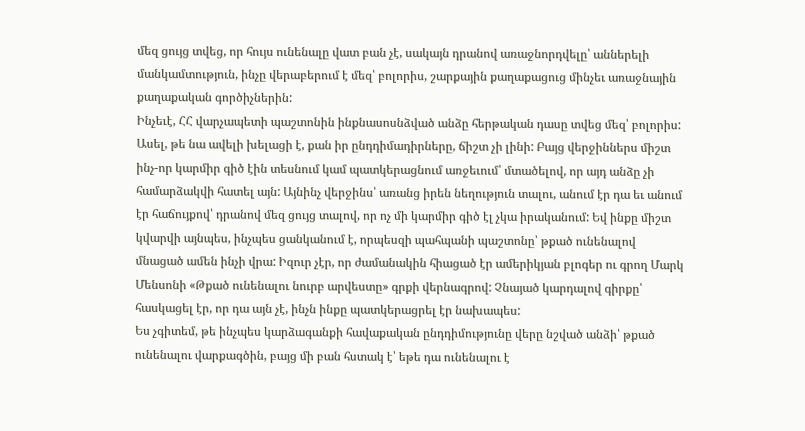մեզ ցույց տվեց, որ հույս ունենալը վատ բան չէ, սակայն դրանով առաջնորդվելը՝ աններելի մանկամտություն, ինչը վերաբերում է մեզ՝ բոլորիս, շարքային քաղաքացուց մինչեւ առաջնային քաղաքական գործիչներին:
Ինչեւէ, ՀՀ վարչապետի պաշտոնին ինքնասոսնձված անձը հերթական դասը տվեց մեզ՝ բոլորիս: Ասել, թե նա ավելի խելացի է, քան իր ընդդիմադիրները, ճիշտ չի լինի: Բայց վերջիններս միշտ ինչ-որ կարմիր գիծ էին տեսնում կամ պատկերացնում առջեւում՝ մտածելով, որ այդ անձը չի համարձակվի հատել այն: Այնինչ վերջինս՝ առանց իրեն նեղություն տալու, անում էր դա եւ անում էր հաճույքով՝ դրանով մեզ ցույց տալով, որ ոչ մի կարմիր գիծ էլ չկա իրականում: Եվ ինքը միշտ կվարվի այնպես, ինչպես ցանկանում է, որպեսզի պահպանի պաշտոնը՝ թքած ունենալով մնացած ամեն ինչի վրա: Իզուր չէր, որ ժամանակին հիացած էր ամերիկյան բլոգեր ու գրող Մարկ Մենսոնի «Թքած ունենալու նուրբ արվեստը» գրքի վերնագրով: Չնայած կարդալով գիրքը՝ հասկացել էր, որ դա այն չէ, ինչն ինքը պատկերացրել էր նախապես:
Ես չգիտեմ, թե ինչպես կարձագանքի հավաքական ընդդիմությունը վերը նշված անձի՝ թքած ունենալու վարքագծին, բայց մի բան հստակ է՝ եթե դա ունենալու է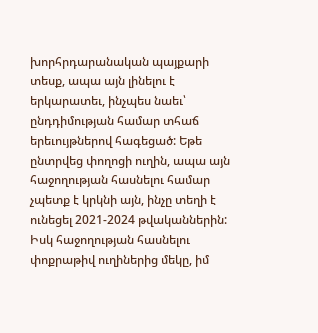խորհրդարանական պայքարի տեսք, ապա այն լինելու է երկարատեւ, ինչպես նաեւ՝ ընդդիմության համար տհաճ երեւույթներով հագեցած: Եթե ընտրվեց փողոցի ուղին, ապա այն հաջողության հասնելու համար չպետք է կրկնի այն, ինչը տեղի է ունեցել 2021-2024 թվականներին: Իսկ հաջողության հասնելու փոքրաթիվ ուղիներից մեկը, իմ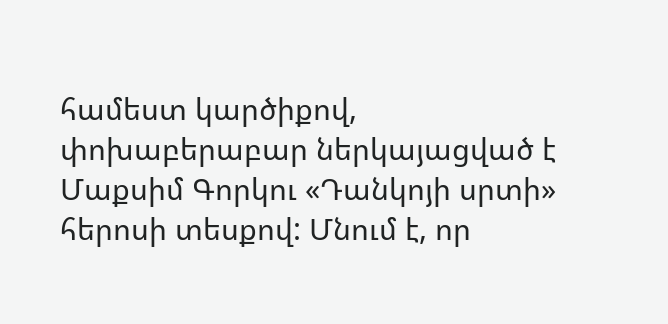համեստ կարծիքով, փոխաբերաբար ներկայացված է Մաքսիմ Գորկու «Դանկոյի սրտի» հերոսի տեսքով: Մնում է, որ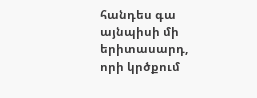հանդես գա այնպիսի մի երիտասարդ, որի կրծքում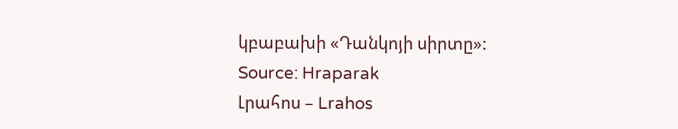կբաբախի «Դանկոյի սիրտը»:
Source: Hraparak
Լրահոս – Lrahos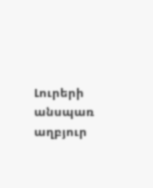Լուրերի անսպառ աղբյուր